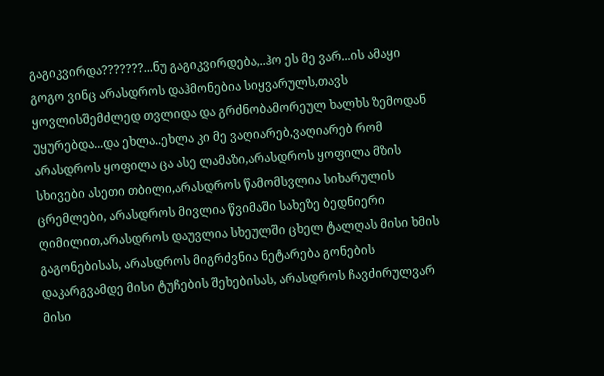გაგიკვირდა???????...ნუ გაგიკვირდება,..ჰო ეს მე ვარ...ის ამაყი გოგო ვინც არასდროს დაჰმონებია სიყვარულს,თავს ყოვლისშემძლედ თვლიდა და გრძნობამორეულ ხალხს ზემოდან უყურებდა...და ეხლა..ეხლა კი მე ვაღიარებ,ვაღიარებ რომ არასდროს ყოფილა ცა ასე ლამაზი,არასდროს ყოფილა მზის სხივები ასეთი თბილი,არასდროს წამომსვლია სიხარულის ცრემლები, არასდროს მივლია წვიმაში სახეზე ბედნიერი ღიმილით,არასდროს დაუვლია სხეულში ცხელ ტალღას მისი ხმის გაგონებისას, არასდროს მიგრძვნია ნეტარება გონების დაკარგვამდე მისი ტუჩების შეხებისას, არასდროს ჩავძირულვარ მისი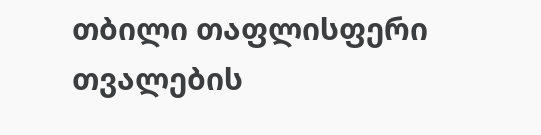თბილი თაფლისფერი თვალების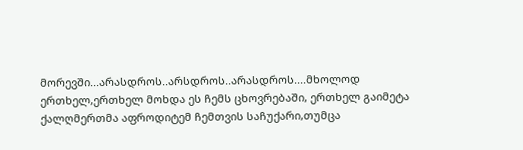მორევში...არასდროს..არსდროს..არასდროს....მხოლოდ ერთხელ,ერთხელ მოხდა ეს ჩემს ცხოვრებაში, ერთხელ გაიმეტა ქალღმერთმა აფროდიტემ ჩემთვის საჩუქარი,თუმცა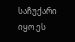საჩუქარი იყო ეს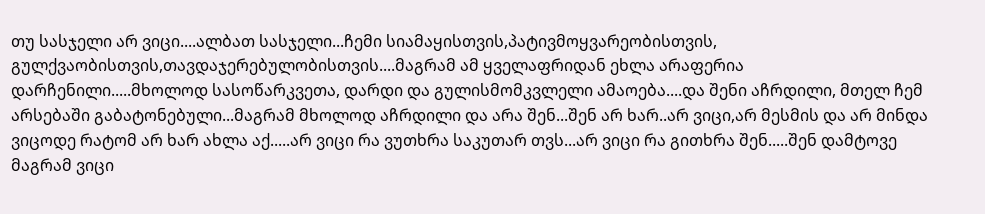თუ სასჯელი არ ვიცი....ალბათ სასჯელი...ჩემი სიამაყისთვის,პატივმოყვარეობისთვის, გულქვაობისთვის,თავდაჯერებულობისთვის....მაგრამ ამ ყველაფრიდან ეხლა არაფერია დარჩენილი.....მხოლოდ სასოწარკვეთა, დარდი და გულისმომკვლელი ამაოება....და შენი აჩრდილი, მთელ ჩემ არსებაში გაბატონებული...მაგრამ მხოლოდ აჩრდილი და არა შენ...შენ არ ხარ..არ ვიცი,არ მესმის და არ მინდა ვიცოდე რატომ არ ხარ ახლა აქ.....არ ვიცი რა ვუთხრა საკუთარ თვს...არ ვიცი რა გითხრა შენ.....შენ დამტოვე მაგრამ ვიცი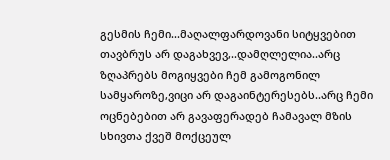გესმის ჩემი...მაღალფარდოვანი სიტყვებით თავბრუს არ დაგახვევ,..დამღლელია..არც ზღაპრებს მოგიყვები ჩემ გამოგონილ სამყაროზე,ვიცი არ დაგაინტერესებს..არც ჩემი ოცნებებით არ გავაფერადებ ჩამავალ მზის სხივთა ქვეშ მოქცეულ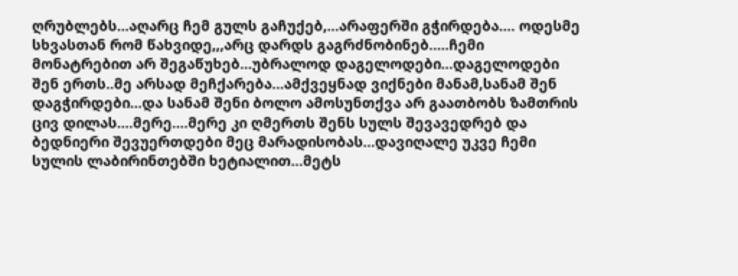ღრუბლებს...აღარც ჩემ გულს გაჩუქებ,...არაფერში გჭირდება.... ოდესმე სხვასთან რომ წახვიდე,,,არც დარდს გაგრძნობინებ.....ჩემი მონატრებით არ შეგაწუხებ...უბრალოდ დაგელოდები...დაგელოდები შენ ერთს..მე არსად მეჩქარება...ამქვეყნად ვიქნები მანამ,სანამ შენ დაგჭირდები...და სანამ შენი ბოლო ამოსუნთქვა არ გაათბობს ზამთრის ცივ დილას....მერე....მერე კი ღმერთს შენს სულს შევავედრებ და ბედნიერი შევუერთდები მეც მარადისობას...დავიღალე უკვე ჩემი სულის ლაბირინთებში ხეტიალით...მეტს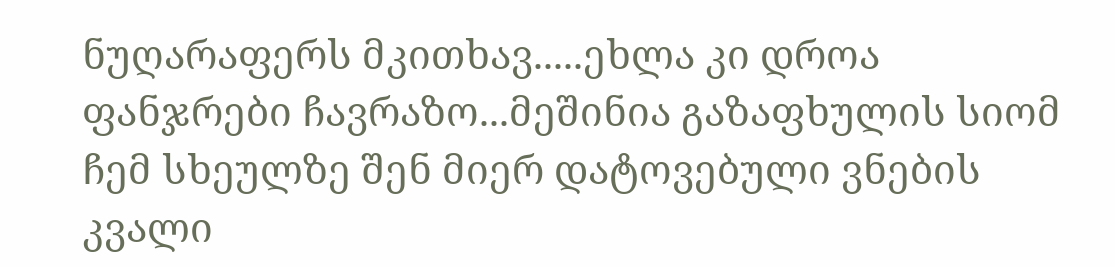ნუღარაფერს მკითხავ.....ეხლა კი დროა ფანჯრები ჩავრაზო...მეშინია გაზაფხულის სიომ ჩემ სხეულზე შენ მიერ დატოვებული ვნების კვალი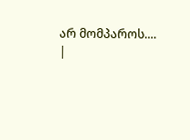არ მომპაროს....
|